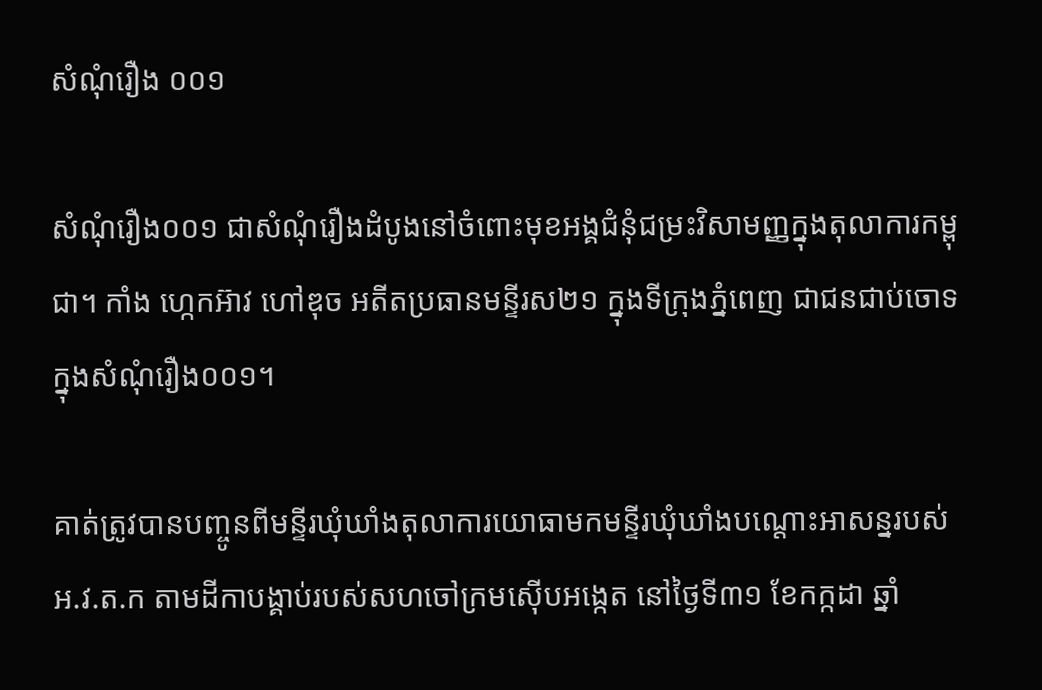សំណុំរឿង ០០១

សំណុំរឿង០០១ ជាសំណុំរឿងដំបូងនៅចំពោះមុខអង្គជំនុំជម្រះវិសាមញ្ញក្នុងតុលាការកម្ពុជា។ កាំង ហ្កេកអ៊ាវ ហៅឌុច អតីតប្រធានមន្ទីរស២១ ក្នុងទីក្រុងភ្នំពេញ ជាជនជាប់ចោទក្នុងសំណុំរឿង០០១។

គាត់ត្រូវបានបញ្ចូនពីមន្ទីរឃុំឃាំងតុលាការយោធាមកមន្ទីរឃុំឃាំងបណ្តោះអាសន្នរបស់ អ.វ.ត.ក តាមដីកាបង្គាប់របស់សហចៅក្រមស៊ើបអង្កេត នៅថ្ងៃទី៣១ ខែកក្កដា ឆ្នាំ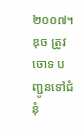២០០៧។ ឌុច ត្រូវចោទ បញ្ជូនទៅជំនុំ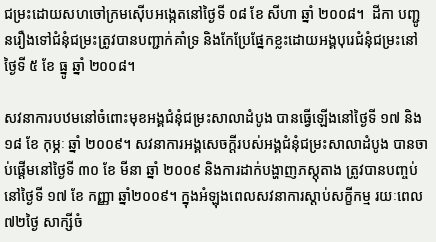ជម្រះដោយសហចៅក្រមស៊ើបអង្កេតនៅថ្ងៃទី ០៨ ខែ សីហា ឆ្នាំ ២០០៨។  ដីកា បញ្ជូនរឿងទៅជំនុំជម្រះត្រូវបានបញ្ជាក់គាំទ្រ និងកែប្រែផ្នែកខ្លះដោយអង្គបុរេជំនុំជម្រះនៅថ្ងៃទី ៥ ខែ ធ្នូ ឆ្នាំ ២០០៨។

សវនាការបឋមនៅចំពោះមុខអង្គជំនុំជម្រះសាលាដំបូង បានធ្វើឡើងនៅថ្ងៃទី ១៧ និង ១៨ ខែ កុម្ភៈ ឆ្នាំ ២០០៩។ សវនាការអង្គសេចក្តីរបស់អង្គជំនុំជម្រះសាលាដំបូង បានចាប់ផ្តើមនៅថ្ងៃទី ៣០ ខែ មីនា ឆ្នាំ ២០០៩ និងការដាក់បង្ហាញភស្តុតាង ត្រូវបានបញ្ចប់នៅថ្ងៃទី ១៧ ខែ កញ្ញា ឆ្នាំ២០០៩។ ក្នុងអំឡុងពេលសវនាការស្តាប់សក្ខីកម្ម រយៈពេល៧២ថ្ងៃ សាក្សីចំ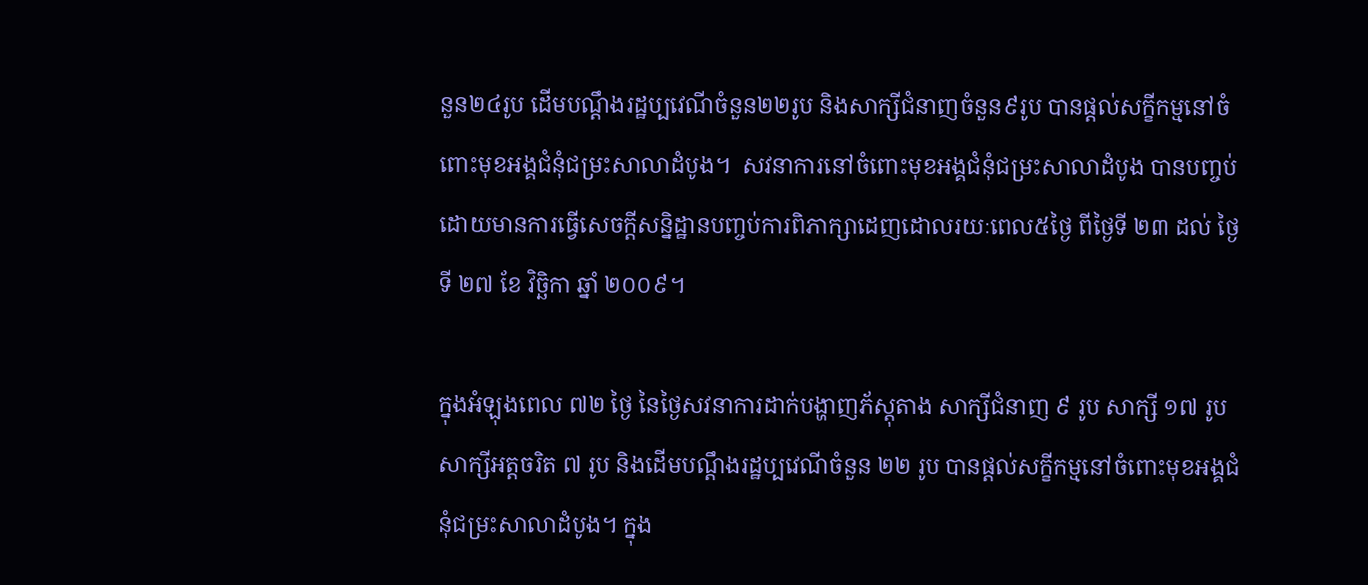នួន២៤រូប ដើមបណ្តឹងរដ្ឋប្បវេណីចំនួន២២រូប និងសាក្សីជំនាញចំនួន៩រូប បានផ្តល់សក្ខីកម្មនៅចំពោះមុខអង្គជំនុំជម្រះសាលាដំបូង។  សវនាការនៅចំពោះមុខអង្គជំនុំជម្រះសាលាដំបូង បានបញ្ចប់ដោយមានការធ្វើសេចក្តីសន្និដ្ឋានបញ្ចប់ការពិភាក្សាដេញដោលរយៈពេល៥ថ្ងៃ ពីថ្ងៃទី ២៣ ដល់ ថ្ងៃទី ២៧ ខែ វិច្ឆិកា ឆ្នាំ ២០០៩។

ក្នុងអំឡុងពេល ៧២ ថ្ងៃ នៃថ្ងៃសវនាការដាក់បង្ហាញភ័ស្តុតាង សាក្សីជំនាញ ៩ រូប សាក្សី ១៧ រូប សាក្សីអត្តចរិត ៧ រូប និងដើមបណ្តឹងរដ្ឋប្បវេណីចំនួន ២២ រូប បានផ្ដល់សក្ខីកម្មនៅចំពោះមុខអង្គជំនុំជម្រះសាលាដំបូង។ ក្នុង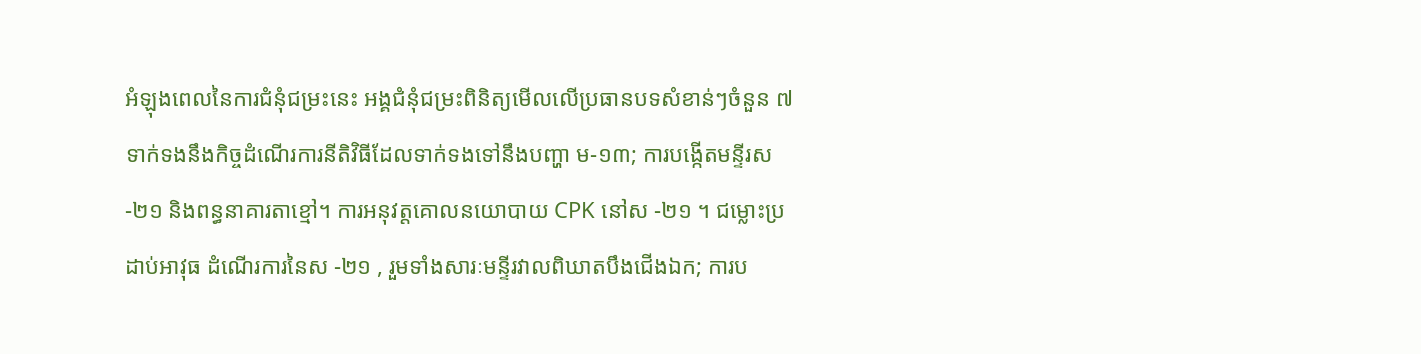អំឡុងពេលនៃការជំនុំជម្រះនេះ អង្គជំនុំជម្រះពិនិត្យមើលលើប្រធានបទសំខាន់ៗចំនួន ៧ ទាក់ទងនឹងកិច្ចដំណើរការនីតិវិធីដែលទាក់ទងទៅនឹងបញ្ហា ម-១៣; ការបង្កើតមន្ទីរស -២១ និងពន្ធនាគារតាខ្មៅ។ ការអនុវត្តគោលនយោបាយ CPK នៅស -២១ ។ ជម្លោះប្រដាប់អាវុធ ដំណើរការនៃស -២១ , រួមទាំងសារៈមន្ទីរវាលពិឃាតបឹងជើងឯក; ការប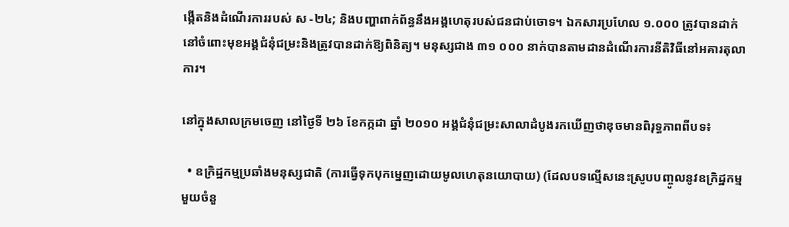ង្កើតនិងដំណើរការរបស់ ស -២៤; និងបញ្ហាពាក់ព័ន្ធនឹងអង្គហេតុរបស់ជនជាប់ចោទ។ ឯកសារប្រហែល ១.០០០ ត្រូវបានដាក់នៅចំពោះមុខអង្គជំនុំជម្រះនិងត្រូវបានដាក់ឱ្យពិនិត្យ។ មនុស្សជាង ៣១ ០០០ នាក់បានតាមដានដំណើរការនីតិវិធីនៅអគារតុលាការ។

នៅក្នុងសាលក្រមចេញ នៅថ្ងៃទី ២៦ ខែកក្កដា ឆ្នាំ ២០១០ អង្គជំនុំជម្រះសាលាដំបូងរកឃើញថាឌុចមានពិរុទ្ធភាពពីបទ៖

  • ឧក្រិដ្ឋកម្មប្រឆាំងមនុស្សជាតិ (ការធ្វើទុកបុកម្នេញដោយមូលហេតុនយោបាយ) (ដែលបទល្មើសនេះស្រូបបញ្ចូលនូវឧក្រិដ្ឋកម្មមួយចំនួ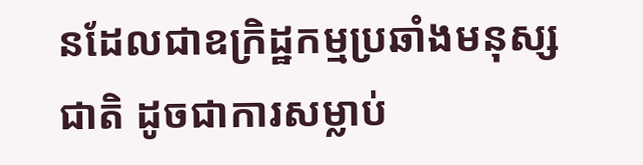នដែលជាឧក្រិដ្ឋកម្មប្រឆាំងមនុស្សជាតិ ដូចជាការសម្លាប់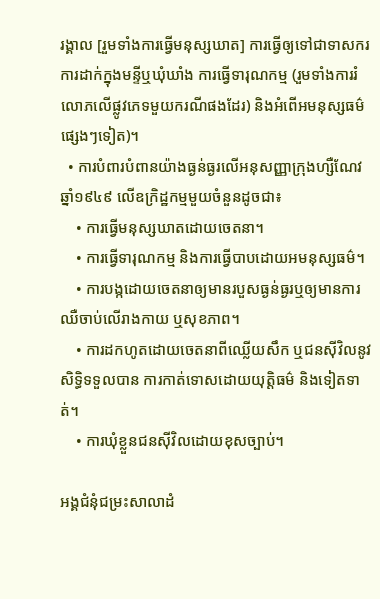រង្គាល [រួមទាំងការធ្វើមនុស្សឃាត] ការធ្វើឲ្យទៅជាទាសករ ការដាក់ក្នុងមន្ទីឬឃុំឃាំង ការធ្វើទារុណកម្ម (រួមទាំងការរំលោភលើផ្លូវភេទមួយករណីផងដែរ) និងអំពើអមនុស្សធម៌ផ្សេងៗទៀត)។
  • ការបំពារបំពានយ៉ាងធ្ងន់ធ្ងរលើអនុសញ្ញាក្រុងហ្សឺណែវ ឆ្នាំ១៩៤៩ លើឧក្រិដ្ឋកម្មមួយចំនួនដូចជា៖
    • ការធ្វើមនុស្សឃាតដោយចេតនា។
    • ការធ្វើទារុណកម្ម និងការធ្វើបាបដោយអមនុស្សធម៌។
    • ការបង្កដោយចេតនាឲ្យមានរបួសធ្ងន់ធ្ងរឬឲ្យមានការឈឺចាប់លើរាងកាយ ឬសុខភាព។
    • ការដកហូតដោយចេតនាពីឈ្លើយសឹក ឬជនស៊ីវិលនូវសិទ្ធិទទួលបាន ការកាត់ទោសដោយយុត្តិធម៌ និងទៀតទាត់។
    • ការឃុំខ្លួនជនស៊ីវិលដោយខុសច្បាប់។

អង្គជំនុំជម្រះសាលាដំ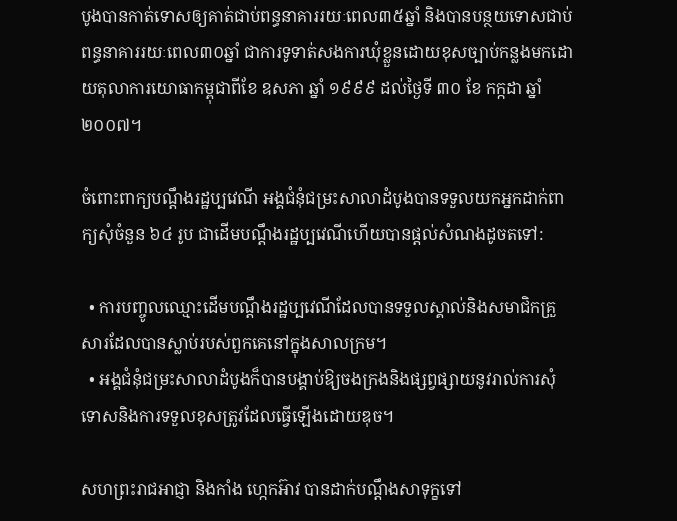បូងបានកាត់ទោសឲ្យគាត់ជាប់ពន្ធនាគាររយៈពេល៣៥ឆ្នាំ និងបានបន្ថយទោសជាប់ពន្ធនាគាររយៈពេល៣០ឆ្នាំ ជាការទូទាត់សងការឃុំខ្លួនដោយខុសច្បាប់កន្លងមកដោយតុលាការយោធាកម្ពុជាពីខែ ឧសភា ឆ្នាំ ១៩៩៩ ដល់ថ្ងៃទី ៣០ ខែ កក្កដា ឆ្នាំ ២០០៧។

ចំពោះពាក្យបណ្តឹងរដ្ឋប្បវេណី អង្គជំនុំជម្រះសាលាដំបូងបានទទួលយកអ្នកដាក់ពាក្យសុំចំនួន ៦៤ រូប ជាដើមបណ្តឹងរដ្ឋប្បវេណីហើយបានផ្តល់សំណងដូចតទៅ:

  • ការបញ្ចូលឈ្មោះដើមបណ្តឹងរដ្ឋប្បវេណីដែលបានទទួលស្គាល់និងសមាជិកគ្រួសារដែលបានស្លាប់របស់ពួកគេនៅក្នុងសាលក្រម។
  • អង្គជំនុំជម្រះសាលាដំបូងក៏បានបង្គាប់ឱ្យចងក្រងនិងផ្សព្វផ្សាយនូវរាល់ការសុំទោសនិងការទទួលខុសត្រូវដែលធ្វើឡើងដោយឌុច។

សហព្រះរាជអាជ្ញា និងកាំង ហ្កេកអ៊ាវ បានដាក់បណ្តឹងសាទុក្ខទៅ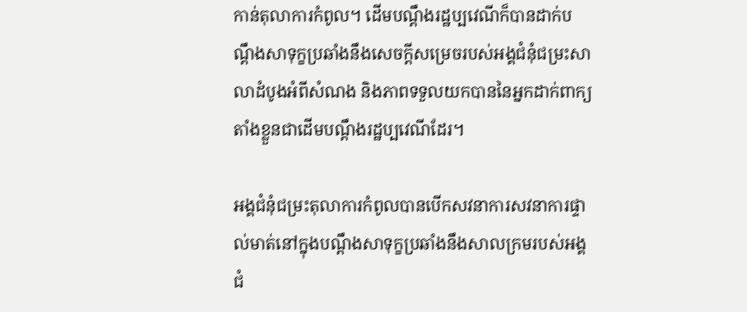កាន់តុលាការកំពូល។ ដើមបណ្តឹងរដ្ឋប្បវេណីក៏បានដាក់បណ្តឹងសាទុក្ខប្រឆាំងនឹងសេចក្តីសម្រេចរបស់អង្គជំនុំជម្រះសាលាដំបូងអំពីសំណង និងភាពទទួលយកបាននៃអ្នកដាក់ពាក្យតាំងខ្លួនជាដើមបណ្តឹងរដ្ឋប្បវេណីដែរ។

អង្គជំនុំជម្រះតុលាការកំពូលបានបើកសវនាការសវនាការផ្ទាល់មាត់នៅក្នុងបណ្តឹងសាទុក្ខប្រឆាំងនឹងសាលក្រមរបស់អង្គជំ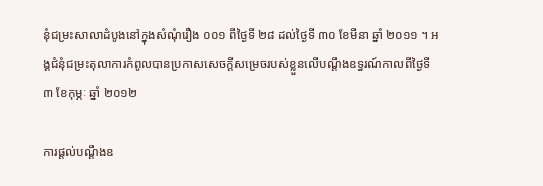នុំជម្រះសាលាដំបូងនៅក្នុងសំណុំរឿង ០០១ ពីថ្ងៃទី ២៨ ដល់ថ្ងៃទី ៣០ ខែមីនា ឆ្នាំ ២០១១ ។ អង្គជំនុំជម្រះតុលាការកំពូលបានប្រកាសសេចក្តីសម្រេចរបស់ខ្លួនលើបណ្តឹងឧទ្ធរណ៍កាលពីថ្ងៃទី ៣ ខែកុម្ភៈ ឆ្នាំ ២០១២

ការផ្តល់បណ្តឹងឧ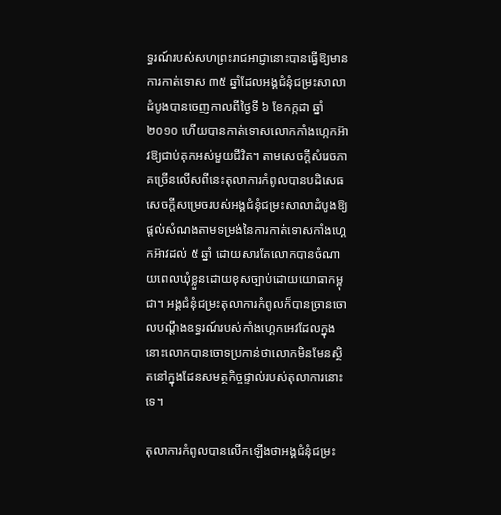ទ្ធរណ៍របស់សហព្រះរាជអាជ្ញានោះបានធ្វើឱ្យមានការកាត់ទោស ៣៥ ឆ្នាំដែលអង្គជំនុំជម្រះសាលាដំបូងបានចេញកាលពីថ្ងៃទី ៦ ខែកក្កដា ឆ្នាំ ២០១០ ហើយបានកាត់ទោសលោកកាំងហ្កេកអ៊ាវឱ្យជាប់គុកអស់មួយជីវិត។ តាមសេចក្តីសំរេចភាគច្រើនលើសពីនេះតុលាការកំពូលបានបដិសេធសេចក្តីសម្រេចរបស់អង្គជំនុំជម្រះសាលាដំបូងឱ្យផ្តល់សំណងតាមទម្រង់នៃការកាត់ទោសកាំងហ្គេកអ៊ាវដល់ ៥ ឆ្នាំ ដោយសារតែលោកបានចំណាយពេលឃុំខ្លួនដោយខុសច្បាប់ដោយយោធាកម្ពុជា។ អង្គជំនុំជម្រះតុលាការកំពូលក៏បានច្រានចោលបណ្តឹងឧទ្ធរណ៍របស់កាំងហ្គេកអេវដែលក្នុងនោះលោកបានចោទប្រកាន់ថាលោកមិនមែនស្ថិតនៅក្នុងដែនសមត្ថកិច្ចផ្ទាល់របស់តុលាការនោះទេ។

តុលាការកំពូលបានលើកឡើងថាអង្គជំនុំជម្រះ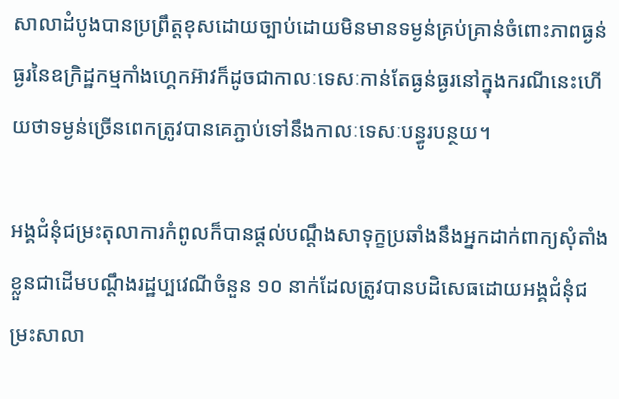សាលាដំបូងបានប្រព្រឹត្តខុសដោយច្បាប់ដោយមិនមានទម្ងន់គ្រប់គ្រាន់ចំពោះភាពធ្ងន់ធ្ងរនៃឧក្រិដ្ឋកម្មកាំងហ្គេកអ៊ាវក៏ដូចជាកាលៈទេសៈកាន់តែធ្ងន់ធ្ងរនៅក្នុងករណីនេះហើយថាទម្ងន់ច្រើនពេកត្រូវបានគេភ្ជាប់ទៅនឹងកាលៈទេសៈបន្ធូរបន្ថយ។

អង្គជំនុំជម្រះតុលាការកំពូលក៏បានផ្តល់បណ្តឹងសាទុក្ខប្រឆាំងនឹងអ្នកដាក់ពាក្យសុំតាំងខ្លួនជាដើមបណ្តឹងរដ្ឋប្បវេណីចំនួន ១០ នាក់ដែលត្រូវបានបដិសេធដោយអង្គជំនុំជម្រះសាលា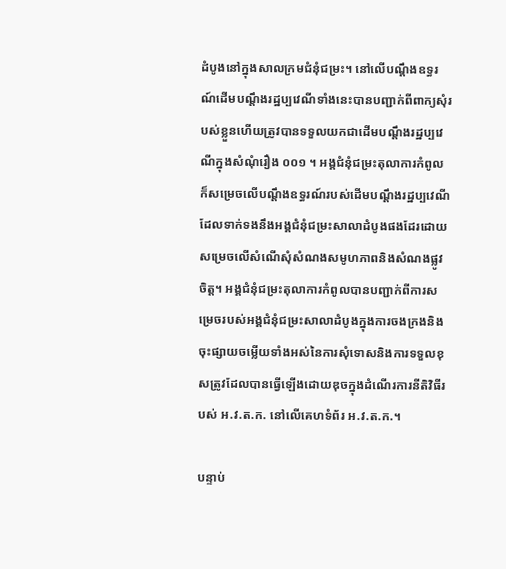ដំបូងនៅក្នុងសាលក្រមជំនុំជម្រះ។ នៅលើបណ្តឹងឧទ្ធរណ៍ដើមបណ្តឹងរដ្ឋប្បវេណីទាំងនេះបានបញ្ជាក់ពីពាក្យសុំរបស់ខ្លួនហើយត្រូវបានទទួលយកជាដើមបណ្តឹងរដ្ឋប្បវេណីក្នុងសំណុំរឿង ០០១ ។ អង្គជំនុំជម្រះតុលាការកំពូលក៏សម្រេចលើបណ្តឹងឧទ្ធរណ៍របស់ដើមបណ្តឹងរដ្ឋប្បវេណីដែលទាក់ទងនឹងអង្គជំនុំជម្រះសាលាដំបូងផងដែរដោយសម្រេចលើសំណើសុំសំណងសមូហភាពនិងសំណងផ្លូវចិត្ត។ អង្គជំនុំជម្រះតុលាការកំពូលបានបញ្ជាក់ពីការសម្រេចរបស់អង្គជំនុំជម្រះសាលាដំបូងក្នុងការចងក្រងនិងចុះផ្សាយចម្លើយទាំងអស់នៃការសុំទោសនិងការទទួលខុសត្រូវដែលបានធ្វើឡើងដោយឌុចក្នុងដំណើរការនីតិវិធីរបស់ អ.វ.ត.ក. នៅលើគេហទំព័រ អ.វ.ត.ក.។

បន្ទាប់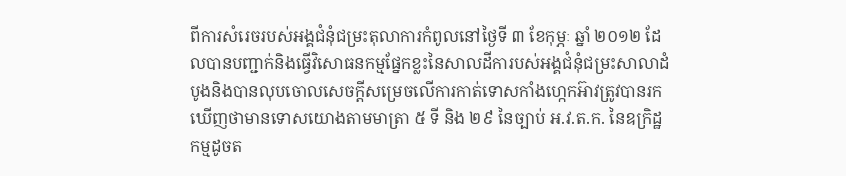ពីការសំរេចរបស់អង្គជំនុំជម្រះតុលាការកំពូលនៅថ្ងៃទី ៣ ខែកុម្ភៈ ឆ្នាំ ២០១២ ដែលបានបញ្ជាក់និងធ្វើវិសោធនកម្មផ្នែកខ្លះនៃសាលដីការបស់អង្គជំនុំជម្រះសាលាដំបូងនិងបានលុបចោលសេចក្តីសម្រេចលើការកាត់ទោសកាំងហ្កេកអ៊ាវត្រូវបានរកឃើញថាមានទោសយោងតាមមាត្រា ៥ ទី និង ២៩ នៃច្បាប់ អ.វ.ត.ក. នៃឧក្រិដ្ឋកម្មដូចត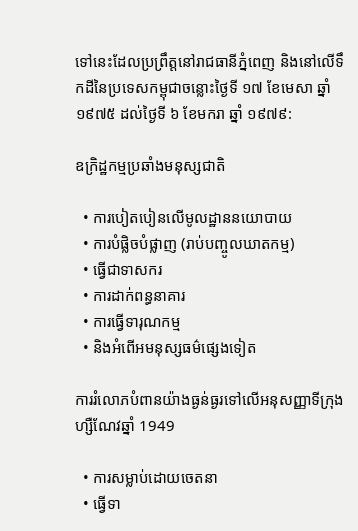ទៅនេះដែលប្រព្រឹត្តនៅរាជធានីភ្នំពេញ និងនៅលើទឹកដីនៃប្រទេសកម្ពុជាចន្លោះថ្ងៃទី ១៧ ខែមេសា ឆ្នាំ ១៩៧៥ ដល់ថ្ងៃទី ៦ ខែមករា ឆ្នាំ ១៩៧៩:

ឧក្រិដ្ឋកម្មប្រឆាំងមនុស្សជាតិ

  • ការបៀតបៀនលើមូលដ្ឋាននយោបាយ
  • ការបំផ្លិចបំផ្លាញ (រាប់បញ្ចូលឃាតកម្ម)
  • ធ្វើជាទាសករ
  • ការដាក់ពន្ធនាគារ
  • ការធ្វើទារុណកម្ម
  • និងអំពើអមនុស្សធម៌ផ្សេងទៀត

ការរំលោភបំពានយ៉ាងធ្ងន់ធ្ងរទៅលើអនុសញ្ញាទីក្រុងហ្សឺណែវឆ្នាំ 1949

  • ការសម្លាប់ដោយចេតនា
  • ធ្វើទា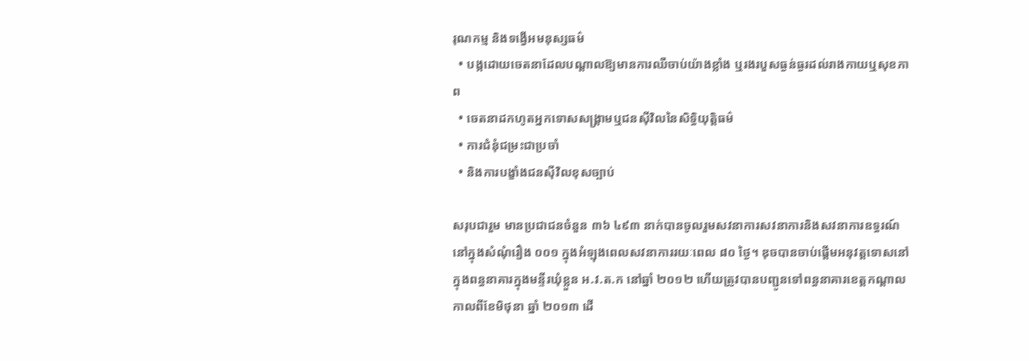រុណកម្ម និងទង្វើអមនុស្សធម៌
  • បង្កដោយចេតនាដែលបណ្តាលឱ្យមានការឈឺចាប់យ៉ាងខ្លាំង ឬរងរបួសធ្ងន់ធ្ងរដល់រាងកាយឬសុខភាព
  • ចេតនាដកហូតអ្នកទោសសង្គ្រាមឬជនស៊ីវិលនៃសិទ្ធិយុត្តិធម៌
  • ការជំនុំជម្រះជាប្រចាំ
  • និងការបង្ខាំងជនស៊ីវិលខុសច្បាប់

សរុបជារួម មានប្រជាជនចំនួន ៣៦ ៤៩៣ នាក់បានចូលរួមសវនាការសវនាការនិងសវនាការឧទ្ធរណ៍នៅក្នុងសំណុំរឿង ០០១ ក្នុងអំឡុងពេលសវនាការរយៈពេល ៨០ ថ្ងៃ។ ឌុចបានចាប់ផ្តើមអនុវត្តទោសនៅក្នុងពន្ធនាគារក្នុងមន្ទីរឃុំខ្លួន អ.វ.ត.ក នៅឆ្នាំ ២០១២ ហើយត្រូវបានបញ្ជូនទៅពន្ធនាគារខេត្តកណ្តាលកាលពីខែមិថុនា ឆ្នាំ ២០១៣ ដើ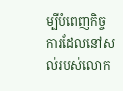ម្បីបំពេញកិច្ចការដែលនៅសល់របស់លោក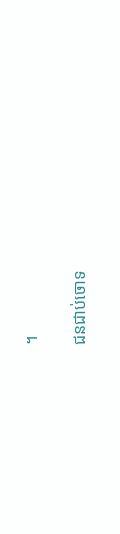។

ជនជាប់ចោទ